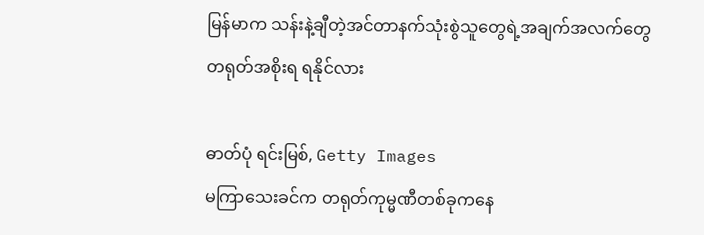မြန်မာက သန်းနဲ့ချီတဲ့အင်တာနက်သုံးစွဲသူတွေရဲ့အချက်အလက်တွေ တရုတ်အစိုးရ ရနိုင်လား

ဓာတ်ပုံ ရင်းမြစ်, Getty Images
မကြာသေးခင်က တရုတ်ကုမ္မဏီတစ်ခုကနေ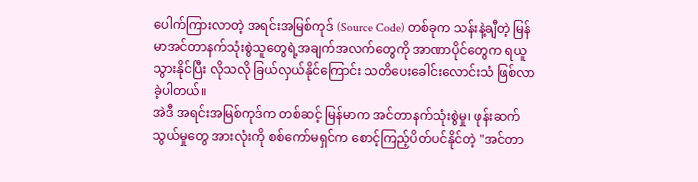ပေါက်ကြားလာတဲ့ အရင်းအမြစ်ကုဒ် (Source Code) တစ်ခုက သန်းနဲ့ချီတဲ့ မြန်မာအင်တာနက်သုံးစွဲသူတွေရဲ့အချက်အလက်တွေကို အာဏာပိုင်တွေက ရယူသွားနိုင်ပြီး လိုသလို ခြယ်လှယ်နိုင်ကြောင်း သတိပေးခေါင်းလောင်းသံ ဖြစ်လာခဲ့ပါတယ်။
အဲဒီ အရင်းအမြစ်ကုဒ်က တစ်ဆင့် မြန်မာက အင်တာနက်သုံးစွဲမှု၊ ဖုန်းဆက်သွယ်မှုတွေ အားလုံးကို စစ်ကော်မရှင်က စောင့်ကြည့်ပိတ်ပင်နိုင်တဲ့ "အင်တာ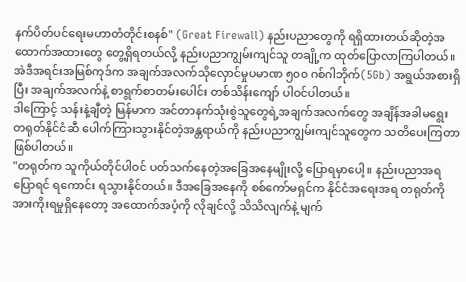နက်ပိတ်ပင်ရေးမဟာတံတိုင်းစနစ်" (Great Firewall) နည်းပညာတွေကို ရရှိထားတယ်ဆိုတဲ့အထောက်အထားတွေ တွေ့ရှိရတယ်လို့ နည်းပညာကျွမ်းကျင်သူ တချို့က ထုတ်ပြောလာကြပါတယ်။
အဲဒီအရင်းအမြစ်ကုဒ်က အချက်အလက်သိုလှောင်မှုပမာဏ ၅၀၀ ဂစ်ဂါဘိုက်(5Gb) အရွယ်အစားရှိပြီး အချက်အလက်နဲ့ စာရွက်စာတမ်းပေါင်း တစ်သိန်းကျော် ပါဝင်ပါတယ်။
ဒါကြောင့် သန်းနဲ့ချီတဲ့ မြန်မာက အင်တာနက်သုံးစွဲသူတွေရဲ့အချက်အလက်တွေ အချိန်အခါမရွေး တရုတ်နိုင်ငံဆီ ပေါက်ကြားသွားနိုင်တဲ့အန္တရာယ်ကို နည်းပညာကျွမ်းကျင်သူတွေက သတိပေးကြတာဖြစ်ပါတယ်။
"တရုတ်က သူကိုယ်တိုင်ပါဝင် ပတ်သက်နေတဲ့အခြေအနေမျိုးလို့ ပြောရမှာပေါ့။ နည်းပညာအရ ပြောရင် ရကောင်း ရသွားနိုင်တယ်။ ဒီအခြေအနေကို စစ်ကော်မရှင်က နိုင်ငံအရေးအရ တရုတ်ကို အားကိုးရမှုရှိနေတော့ အထောက်အပံ့ကို လိုချင်လို့ သိသိလျက်နဲ့ မျက်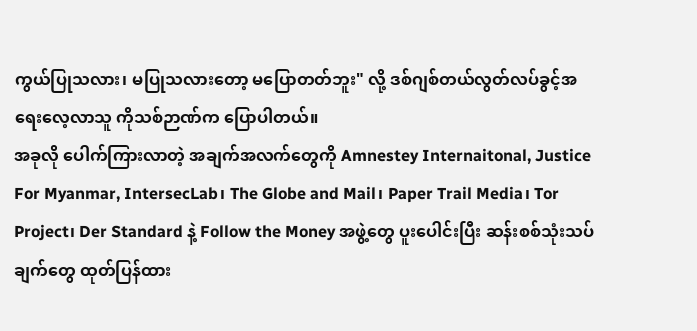ကွယ်ပြုသလား၊ မပြုသလားတော့ မပြောတတ်ဘူး" လို့ ဒစ်ဂျစ်တယ်လွတ်လပ်ခွင့်အရေးလေ့လာသူ ကိုသစ်ဉာဏ်က ပြောပါတယ်။
အခုလို ပေါက်ကြားလာတဲ့ အချက်အလက်တွေကို Amnestey Internaitonal, Justice For Myanmar, IntersecLab၊ The Globe and Mail၊ Paper Trail Media၊ Tor Project၊ Der Standard နဲ့ Follow the Money အဖွဲ့တွေ ပူးပေါင်းပြီး ဆန်းစစ်သုံးသပ်ချက်တွေ ထုတ်ပြန်ထား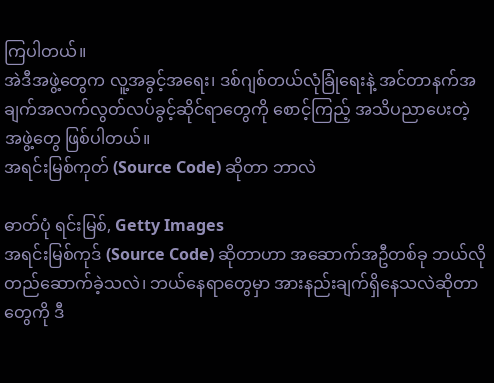ကြပါတယ်။
အဲဒီအဖွဲ့တွေက လူ့အခွင့်အရေး၊ ဒစ်ဂျစ်တယ်လုံခြုံရေးနဲ့ အင်တာနက်အချက်အလက်လွတ်လပ်ခွင့်ဆိုင်ရာတွေကို စောင့်ကြည့် အသိပညာပေးတဲ့ အဖွဲ့တွေ ဖြစ်ပါတယ်။
အရင်းမြစ်ကုတ် (Source Code) ဆိုတာ ဘာလဲ

ဓာတ်ပုံ ရင်းမြစ်, Getty Images
အရင်းမြစ်ကုဒ် (Source Code) ဆိုတာဟာ အဆောက်အဦတစ်ခု ဘယ်လိုတည်ဆောက်ခဲ့သလဲ၊ ဘယ်နေရာတွေမှာ အားနည်းချက်ရှိနေသလဲဆိုတာတွေကို ဒီ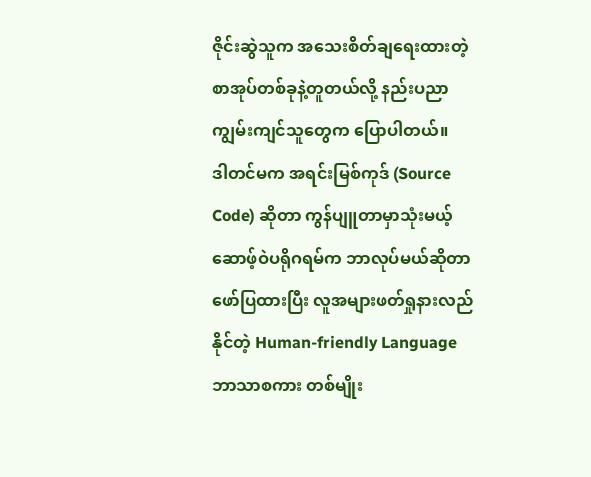ဇိုင်းဆွဲသူက အသေးစိတ်ချရေးထားတဲ့ စာအုပ်တစ်ခုနဲ့တူတယ်လို့ နည်းပညာကျွမ်းကျင်သူတွေက ပြောပါတယ်။
ဒါတင်မက အရင်းမြစ်ကုဒ် (Source Code) ဆိုတာ ကွန်ပျူတာမှာသုံးမယ့် ဆောဖ့်ဝဲပရိုဂရမ်က ဘာလုပ်မယ်ဆိုတာ ဖော်ပြထားပြီး လူအများဖတ်ရှုနားလည်နိုင်တဲ့ Human-friendly Language ဘာသာစကား တစ်မျိုး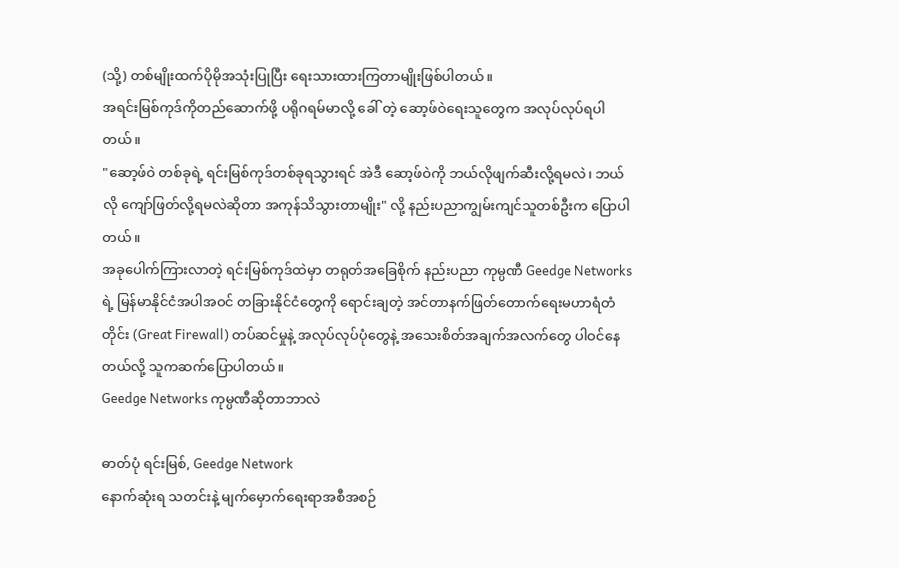(သို့) တစ်မျိုးထက်ပိုမိုအသုံးပြုပြီး ရေးသားထားကြတာမျိုးဖြစ်ပါတယ်။
အရင်းမြစ်ကုဒ်ကိုတည်ဆောက်ဖို့ ပရိုဂရမ်မာလို့ ခေါ် တဲ့ ဆော့ဖ်ဝဲရေးသူတွေက အလုပ်လုပ်ရပါတယ်။
"ဆော့ဖ်ဝဲ တစ်ခုရဲ့ ရင်းမြစ်ကုဒ်တစ်ခုရသွားရင် အဲဒီ ဆော့ဖ်ဝဲကို ဘယ်လိုဖျက်ဆီးလို့ရမလဲ၊ ဘယ်လို ကျော်ဖြတ်လို့ရမလဲဆိုတာ အကုန်သိသွားတာမျိုး" လို့ နည်းပညာကျွမ်းကျင်သူတစ်ဦးက ပြောပါတယ်။
အခုပေါက်ကြားလာတဲ့ ရင်းမြစ်ကုဒ်ထဲမှာ တရုတ်အခြေစိုက် နည်းပညာ ကုမ္ပဏီ Geedge Networks ရဲ့ မြန်မာနိုင်ငံအပါအဝင် တခြားနိုင်ငံတွေကို ရောင်းချတဲ့ အင်တာနက်ဖြတ်တောက်ရေးမဟာရံတံတိုင်း (Great Firewall) တပ်ဆင်မှုနဲ့ အလုပ်လုပ်ပုံတွေနဲ့ အသေးစိတ်အချက်အလက်တွေ ပါဝင်နေတယ်လို့ သူကဆက်ပြောပါတယ်။
Geedge Networks ကုမ္ပဏီဆိုတာဘာလဲ

ဓာတ်ပုံ ရင်းမြစ်, Geedge Network
နောက်ဆုံးရ သတင်းနဲ့ မျက်မှောက်ရေးရာအစီအစဉ်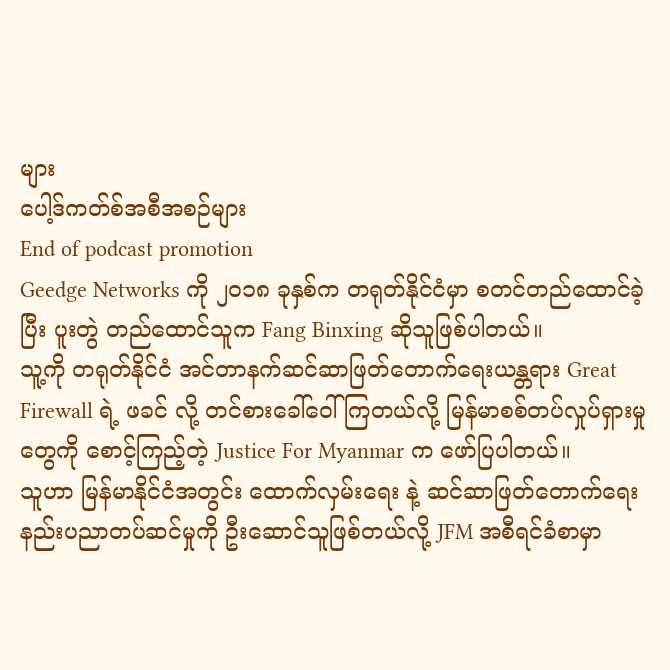များ
ပေါ့ဒ်ကတ်စ်အစီအစဉ်များ
End of podcast promotion
Geedge Networks ကို ၂၀၁၈ ခုနှစ်က တရုတ်နိုင်ငံမှာ စတင်တည်ထောင်ခဲ့ပြီး ပူးတွဲ တည်ထောင်သူက Fang Binxing ဆိုသူဖြစ်ပါတယ်။
သူ့ကို တရုတ်နိုင်ငံ အင်တာနက်ဆင်ဆာဖြတ်တောက်ရေးယန္တရား Great Firewall ရဲ့ ဖခင် လို့ တင်စားခေါ်ဝေါ်ကြတယ်လို့ မြန်မာစစ်တပ်လှုပ်ရှားမှုတွေကို စောင့်ကြည့်တဲ့ Justice For Myanmar က ဖော်ပြပါတယ်။
သူဟာ မြန်မာနိုင်ငံအတွင်း ထောက်လှမ်းရေး နဲ့ ဆင်ဆာဖြတ်တောက်ရေး နည်းပညာတပ်ဆင်မှုကို ဦးဆောင်သူဖြစ်တယ်လို့ JFM အစီရင်ခံစာမှာ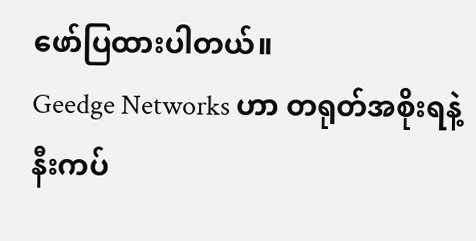ဖော်ပြထားပါတယ်။
Geedge Networks ဟာ တရုတ်အစိုးရနဲ့ နီးကပ်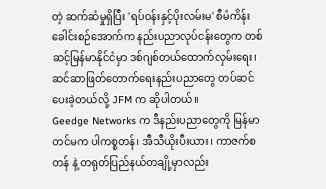တဲ့ ဆက်ဆံမှုရှိပြီး 'ရပ်ဝန်းနှင့်ပိုးလမ်းမ' စီမံကိန်း ခေါင်းစဉ်အောက်က နည်းပညာလုပ်ငန်းတွေက တစ်ဆင့်မြန်မာနိုင်ငံမှာ ဒစ်ဂျစ်တယ်ထောက်လှမ်းရေး၊ ဆင်ဆာဖြတ်တောက်ရေးနည်းပညာတွေ တပ်ဆင်ပေးခဲ့တယ်လို့ JFM က ဆိုပါတယ်။
Geedge Networks က ဒီနည်းပညာတွေကို မြန်မာတင်မက ပါကစ္စတန်၊ အီသီယိုးပီးယား၊ ကာဇက်စတန် နဲ့ တရုတ်ပြည်နယ်တချို့မှာလည်း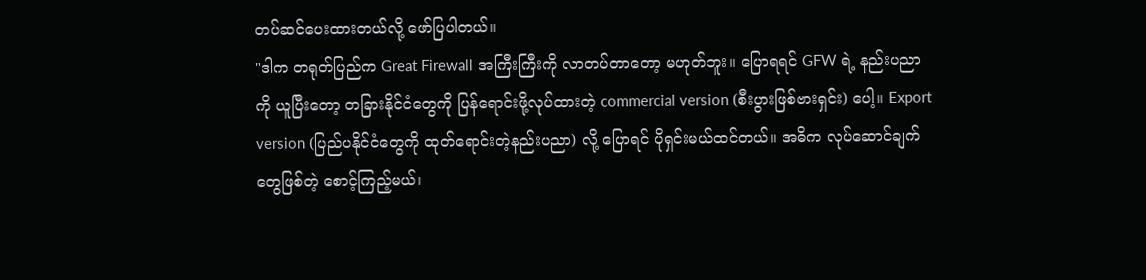တပ်ဆင်ပေးထားတယ်လို့ ဖော်ပြပါတယ်။
"ဒါက တရုတ်ပြည်က Great Firewall အကြီးကြီးကို လာတပ်တာတော့ မဟုတ်ဘူး။ ပြောရရင် GFW ရဲ့ နည်းပညာကို ယူပြီးတော့ တခြားနိုင်ငံတွေကို ပြန်ရောင်းဖို့လုပ်ထားတဲ့ commercial version (စီးပွားဖြစ်ဗားရှင်း) ပေါ့။ Export version (ပြည်ပနိုင်ငံတွေကို ထုတ်ရောင်းတဲ့နည်းပညာ) လို့ ပြောရင် ပိုရှင်းမယ်ထင်တယ်။ အဓိက လုပ်ဆောင်ချက်တွေဖြစ်တဲ့ စောင့်ကြည့်မယ်၊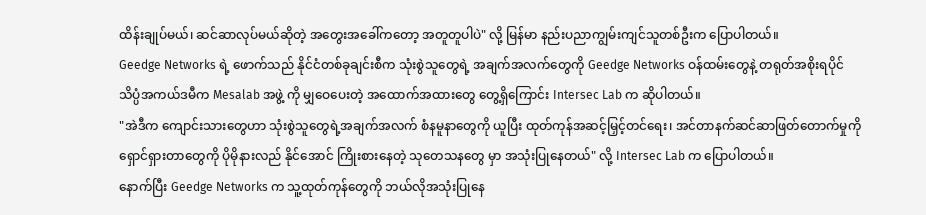ထိန်းချုပ်မယ်၊ ဆင်ဆာလုပ်မယ်ဆိုတဲ့ အတွေးအခေါ်ကတော့ အတူတူပါပဲ" လို့ မြန်မာ နည်းပညာကျွမ်းကျင်သူတစ်ဦးက ပြောပါတယ်။
Geedge Networks ရဲ့ ဖောက်သည် နိုင်ငံတစ်ခုချင်းစီက သုံးစွဲသူတွေရဲ့ အချက်အလက်တွေကို Geedge Networks ဝန်ထမ်းတွေနဲ့ တရုတ်အစိုးရပိုင် သိပ္ပံအကယ်ဒမီက Mesalab အဖွဲ့ ကို မျှဝေပေးတဲ့ အထောက်အထားတွေ တွေ့ရှိကြောင်း Intersec Lab က ဆိုပါတယ်။
"အဲဒီက ကျောင်းသားတွေဟာ သုံးစွဲသူတွေရဲ့အချက်အလက် စံနမူနာတွေကို ယူပြီး ထုတ်ကုန်အဆင့်မြှင့်တင်ရေး၊ အင်တာနက်ဆင်ဆာဖြတ်တောက်မှုကို ရှောင်ရှားတာတွေကို ပိုမိုနားလည် နိုင်အောင် ကြိုးစားနေတဲ့ သုတေသနတွေ မှာ အသုံးပြုနေတယ်" လို့ Intersec Lab က ပြောပါတယ်။
နောက်ပြီး Geedge Networks က သူ့ထုတ်ကုန်တွေကို ဘယ်လိုအသုံးပြုနေ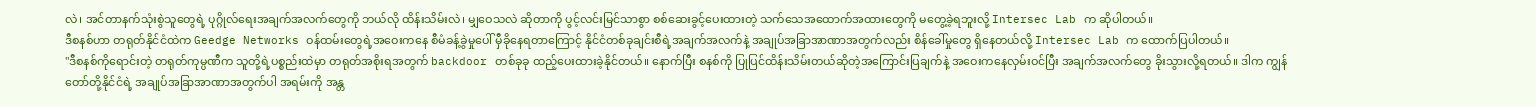လဲ၊ အင်တာနက်သုံးစွဲသူတွေရဲ့ ပုဂ္ဂိုလ်ရေးအချက်အလက်တွေကို ဘယ်လို ထိန်းသိမ်းလဲ၊ မျှဝေသလဲ ဆိုတာကို ပွင့်လင်းမြင်သာစွာ စစ်ဆေးခွင့်ပေးထားတဲ့ သက်သေအထောက်အထားတွေကို မတွေ့ခဲ့ရဘူးလို့ Intersec Lab က ဆိုပါတယ်။
ဒီစနစ်ဟာ တရုတ်နိုင်ငံထဲက Geedge Networks ဝန်ထမ်းတွေရဲ့အဝေးကနေ စီမံခန့်ခွဲမှုပေါ် မှီခိုနေရတာကြောင့် နိုင်ငံတစ်ခုချင်းစီရဲ့အချက်အလက်နဲ့ အချုပ်အခြာအာဏာအတွက်လည်း စိန်ခေါ်မှုတွေ ရှိနေတယ်လို့ Intersec Lab က ထောက်ပြပါတယ်။
"ဒီစနစ်ကိုရောင်းတဲ့ တရုတ်ကုမ္ပဏီက သူတို့ရဲ့ပစ္စည်းထဲမှာ တရုတ်အစိုးရအတွက် backdoor တစ်ခုခု ထည့်ပေးထားခဲ့နိုင်တယ်။ နောက်ပြီး စနစ်ကို ပြုပြင်ထိန်းသိမ်းတယ်ဆိုတဲ့အကြောင်းပြချက်နဲ့ အဝေးကနေလှမ်းဝင်ပြီး အချက်အလက်တွေ ခိုးသွားလို့ရတယ်။ ဒါက ကျွန်တော်တို့နိုင်ငံရဲ့ အချုပ်အခြာအာဏာအတွက်ပါ အရမ်းကို အန္တ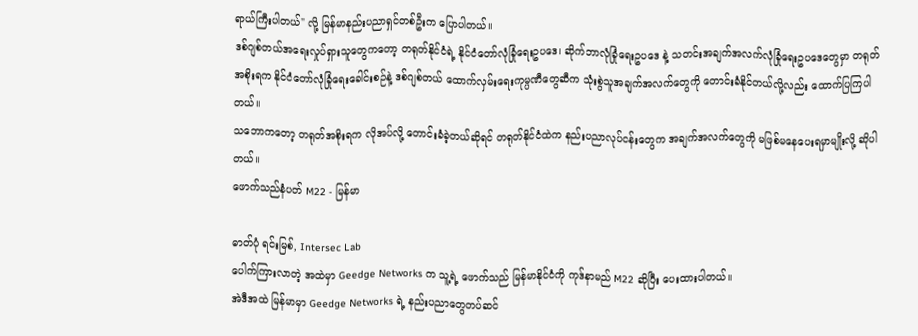ရာယ်ကြီးပါတယ်" လို့ မြန်မာနည်းပညာရှင်တစ်ဦးက ပြောပါတယ်။
ဒစ်ဂျစ်တယ်အရေးလှုပ်ရှားသူတွေကတော့ တရုတ်နိုင်ငံရဲ့ နိုင်ငံတော်လုံခြုံရေးဥပဒေ၊ ဆိုက်ဘာလုံခြုံရေးဥပဒေ နဲ့ သတင်းအချက်အလက်လုံခြုံရေးဥပဒေတွေမှာ တရုတ်အစိုးရက နိုင်ငံတော်လုံခြုံရေးခေါင်းစဉ်နဲ့ ဒစ်ဂျစ်တယ် ထောက်လှမ်းရေးကုမ္ပဏီတွေဆီက သုံးစွဲသူအချက်အလက်တွေကို တောင်းခံနိုင်တယ်လို့လည်း ထောက်ပြကြပါတယ်။
သဘောကတော့ တရုတ်အစိုးရက လိုအပ်လို့ တောင်းခံခဲ့တယ်ဆိုရင် တရုတ်နိုင်ငံထဲက နည်းပညာလုပ်ငန်းတွေက အချက်အလက်တွေကို မဖြစ်မနေပေးရမှာမျိုးလို့ ဆိုပါတယ်။
ဖောက်သည်နံပတ် M22 - မြန်မာ

ဓာတ်ပုံ ရင်းမြစ်, Intersec Lab
ပေါက်ကြားလာတဲ့ အထဲမှာ Geedge Networks က သူ့ရဲ့ ဖောက်သည် မြန်မာနိုင်ငံကို ကုဒ်နာမည် M22 ဆိုပြီး ပေးထားပါတယ်။
အဲဒီအထဲ မြန်မာမှာ Geedge Networks ရဲ့ နည်းပညာတွေတပ်ဆင်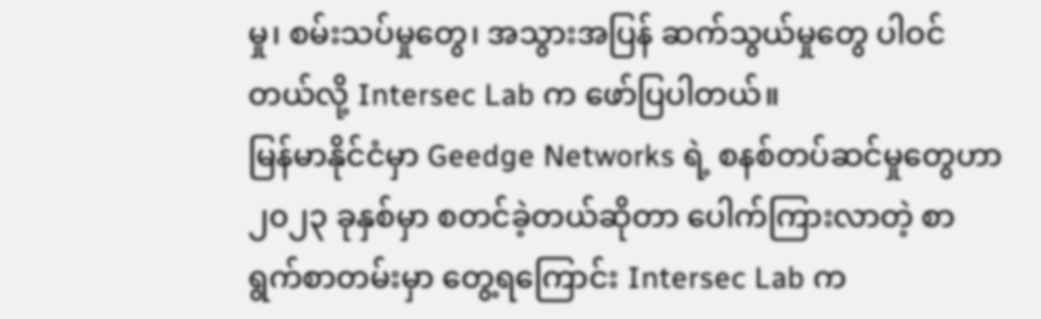မှု၊ စမ်းသပ်မှုတွေ၊ အသွားအပြန် ဆက်သွယ်မှုတွေ ပါဝင်တယ်လို့ Intersec Lab က ဖော်ပြပါတယ်။
မြန်မာနိုင်ငံမှာ Geedge Networks ရဲ့ စနစ်တပ်ဆင်မှုတွေဟာ ၂၀၂၃ ခုနှစ်မှာ စတင်ခဲ့တယ်ဆိုတာ ပေါက်ကြားလာတဲ့ စာရွက်စာတမ်းမှာ တွေ့ရကြောင်း Intersec Lab က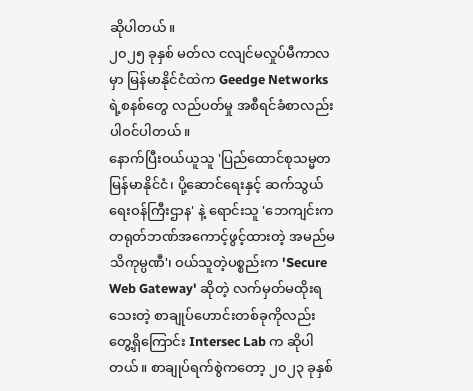ဆိုပါတယ်။
၂၀၂၅ ခုနှစ် မတ်လ ငလျင်မလှုပ်မီကာလမှာ မြန်မာနိုင်ငံထဲက Geedge Networks ရဲ့စနစ်တွေ လည်ပတ်မှု အစီရင်ခံစာလည်း ပါဝင်ပါတယ်။
နောက်ပြီးဝယ်ယူသူ 'ပြည်ထောင်စုသမ္မတမြန်မာနိုင်ငံ၊ ပို့ဆောင်ရေးနှင့် ဆက်သွယ်ရေးဝန်ကြီးဌာန' နဲ့ ရောင်းသူ 'ဘေကျင်းက တရုတ်ဘဏ်အကောင့်ဖွင့်ထားတဲ့ အမည်မသိကုမ္ပဏီ'၊ ဝယ်သူတဲ့ပစ္စည်းက 'Secure Web Gateway' ဆိုတဲ့ လက်မှတ်မထိုးရသေးတဲ့ စာချုပ်ဟောင်းတစ်ခုကိုလည်း တွေ့ရှိကြောင်း Intersec Lab က ဆိုပါတယ်။ စာချုပ်ရက်စွဲကတော့ ၂၀၂၃ ခုနှစ်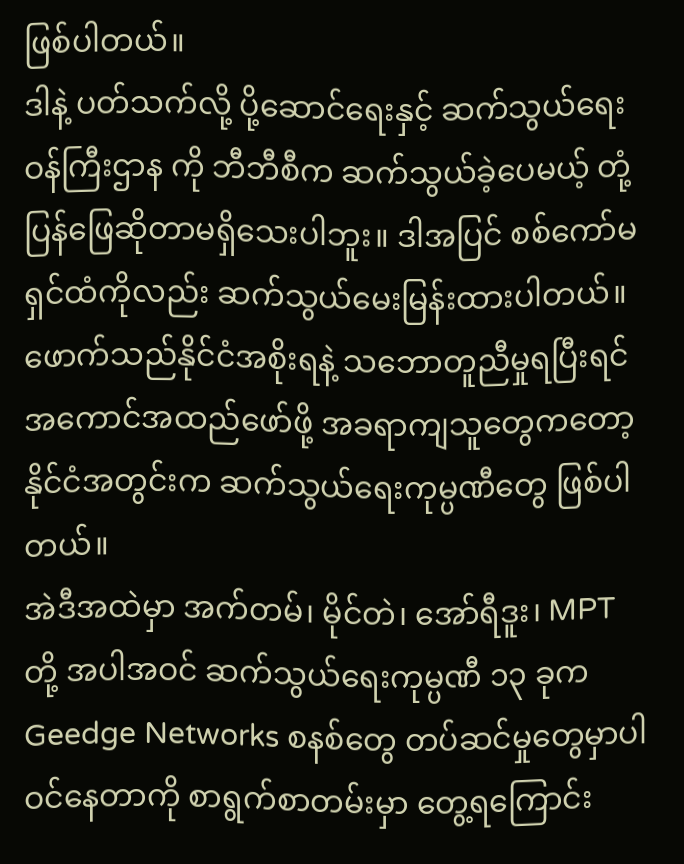ဖြစ်ပါတယ်။
ဒါနဲ့ ပတ်သက်လို့ ပို့ဆောင်ရေးနှင့် ဆက်သွယ်ရေးဝန်ကြီးဌာန ကို ဘီဘီစီက ဆက်သွယ်ခဲ့ပေမယ့် တုံ့ပြန်ဖြေဆိုတာမရှိသေးပါဘူး။ ဒါအပြင် စစ်ကော်မရှင်ထံကိုလည်း ဆက်သွယ်မေးမြန်းထားပါတယ်။
ဖောက်သည်နိုင်ငံအစိုးရနဲ့ သဘောတူညီမှုရပြီးရင် အကောင်အထည်ဖော်ဖို့ အခရာကျသူတွေကတော့ နိုင်ငံအတွင်းက ဆက်သွယ်ရေးကုမ္ပဏီတွေ ဖြစ်ပါတယ်။
အဲဒီအထဲမှာ အက်တမ်၊ မိုင်တဲ၊ အော်ရီဒူး၊ MPT တို့ အပါအဝင် ဆက်သွယ်ရေးကုမ္ပဏီ ၁၃ ခုက Geedge Networks စနစ်တွေ တပ်ဆင်မှုတွေမှာပါဝင်နေတာကို စာရွက်စာတမ်းမှာ တွေ့ရကြောင်း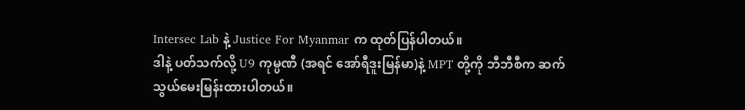Intersec Lab နဲ့ Justice For Myanmar က ထုတ်ပြန်ပါတယ်။
ဒါနဲ့ ပတ်သက်လို့ U9 ကုမ္ပဏီ (အရင် အော်ရီဒူးမြန်မာ)နဲ့ MPT တို့ကို ဘီဘီစီက ဆက်သွယ်မေးမြန်းထားပါတယ်။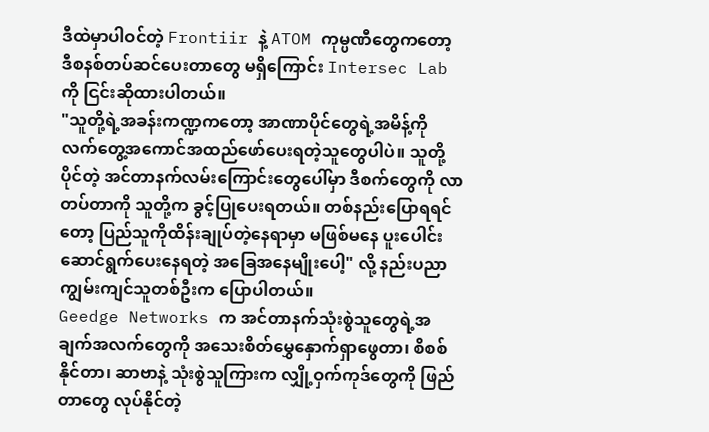ဒီထဲမှာပါဝင်တဲ့ Frontiir နဲ့ ATOM ကုမ္ပဏီတွေကတော့ ဒီစနစ်တပ်ဆင်ပေးတာတွေ မရှိကြောင်း Intersec Lab ကို ငြင်းဆိုထားပါတယ်။
"သူတို့ရဲ့အခန်းကဏ္ဍကတော့ အာဏာပိုင်တွေရဲ့အမိန့်ကို လက်တွေ့အကောင်အထည်ဖော်ပေးရတဲ့သူတွေပါပဲ။ သူတို့ပိုင်တဲ့ အင်တာနက်လမ်းကြောင်းတွေပေါ်မှာ ဒီစက်တွေကို လာတပ်တာကို သူတို့က ခွင့်ပြုပေးရတယ်။ တစ်နည်းပြောရရင်တော့ ပြည်သူကိုထိန်းချုပ်တဲ့နေရာမှာ မဖြစ်မနေ ပူးပေါင်းဆောင်ရွက်ပေးနေရတဲ့ အခြေအနေမျိုးပေါ့" လို့ နည်းပညာကျွမ်းကျင်သူတစ်ဦးက ပြောပါတယ်။
Geedge Networks က အင်တာနက်သုံးစွဲသူတွေရဲ့အချက်အလက်တွေကို အသေးစိတ်မွှေနှောက်ရှာဖွေတာ၊ စိစစ်နိုင်တာ၊ ဆာဗာနဲ့ သုံးစွဲသူကြားက လျှို့ဝှက်ကုဒ်တွေကို ဖြည်တာတွေ လုပ်နိုင်တဲ့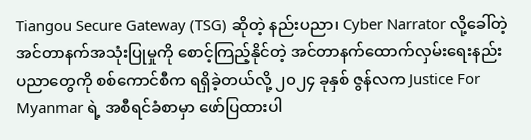Tiangou Secure Gateway (TSG) ဆိုတဲ့ နည်းပညာ၊ Cyber Narrator လို့ခေါ်တဲ့ အင်တာနက်အသုံးပြုမှုကို စောင့်ကြည့်နိုင်တဲ့ အင်တာနက်ထောက်လှမ်းရေးနည်းပညာတွေကို စစ်ကောင်စီက ရရှိခဲ့တယ်လို့ ၂၀၂၄ ခုနှစ် ဇွန်လက Justice For Myanmar ရဲ့ အစီရင်ခံစာမှာ ဖော်ပြထားပါ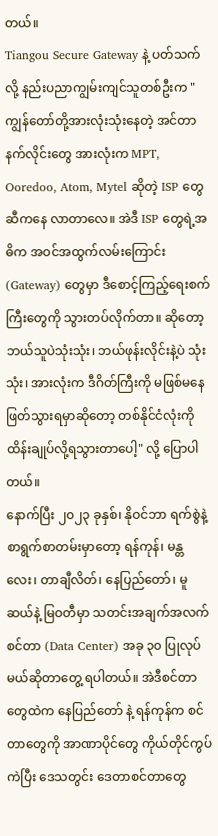တယ်။
Tiangou Secure Gateway နဲ့ ပတ်သက်လို့ နည်းပညာကျွမ်းကျင်သူတစ်ဦးက "ကျွန်တော်တို့အားလုံးသုံးနေတဲ့ အင်တာနက်လိုင်းတွေ အားလုံးက MPT, Ooredoo, Atom, Mytel ဆိုတဲ့ ISP တွေဆီကနေ လာတာလေ။ အဲဒီ ISP တွေရဲ့အဓိက အဝင်အထွက်လမ်းကြောင်း (Gateway) တွေမှာ ဒီစောင့်ကြည့်ရေးစက်ကြီးတွေကို သွားတပ်လိုက်တာ။ ဆိုတော့ ဘယ်သူပဲသုံးသုံး၊ ဘယ်ဖုန်းလိုင်းနဲ့ပဲ သုံးသုံး၊ အားလုံးက ဒီဂိတ်ကြီးကို မဖြစ်မနေဖြတ်သွားရမှာဆိုတော့ တစ်နိုင်ငံလုံးကို ထိန်းချုပ်လို့ရသွားတာပေါ့" လို့ ပြောပါတယ်။
နောက်ပြီး ၂၀၂၃ ခုနှစ်၊ နိုဝင်ဘာ ရက်စွဲနဲ့ စာရွက်စာတမ်းမှာတော့ ရန်ကုန်၊ မန္တလေး၊ တာချီလိတ်၊ နေပြည်တော်၊ မူဆယ်နဲ့ မြဝတီမှာ သတင်းအချက်အလက်စင်တာ (Data Center) အခု ၃၀ ပြုလုပ်မယ်ဆိုတာတွေ့ ရပါတယ်။ အဲဒီစင်တာတွေထဲက နေပြည်တော် နဲ့ ရန်ကုန်က စင်တာတွေကို အာဏာပိုင်တွေ ကိုယ်တိုင်ကွပ်ကဲပြီး ဒေသတွင်း ဒေတာစင်တာတွေ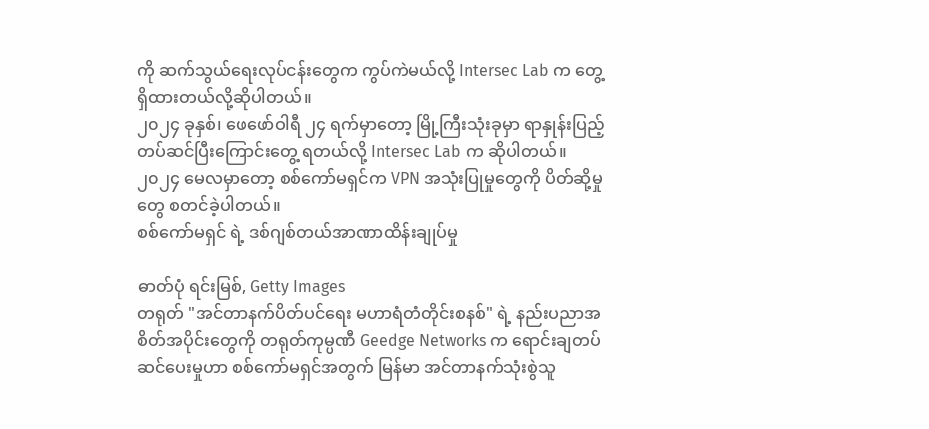ကို ဆက်သွယ်ရေးလုပ်ငန်းတွေက ကွပ်ကဲမယ်လို့ Intersec Lab က တွေ့ရှိထားတယ်လို့ဆိုပါတယ်။
၂၀၂၄ ခုနှစ်၊ ဖေဖော်ဝါရီ ၂၄ ရက်မှာတော့ မြို့ကြီးသုံးခုမှာ ရာနှုန်းပြည့် တပ်ဆင်ပြီးကြောင်းတွေ့ ရတယ်လို့ Intersec Lab က ဆိုပါတယ်။
၂၀၂၄ မေလမှာတော့ စစ်ကော်မရှင်က VPN အသုံးပြုမှုတွေကို ပိတ်ဆို့မှုတွေ စတင်ခဲ့ပါတယ်။
စစ်ကော်မရှင် ရဲ့ ဒစ်ဂျစ်တယ်အာဏာထိန်းချုပ်မှု

ဓာတ်ပုံ ရင်းမြစ်, Getty Images
တရုတ် "အင်တာနက်ပိတ်ပင်ရေး မဟာရံတံတိုင်းစနစ်" ရဲ့ နည်းပညာအစိတ်အပိုင်းတွေကို တရုတ်ကုမ္ပဏီ Geedge Networks က ရောင်းချတပ်ဆင်ပေးမှုဟာ စစ်ကော်မရှင်အတွက် မြန်မာ အင်တာနက်သုံးစွဲသူ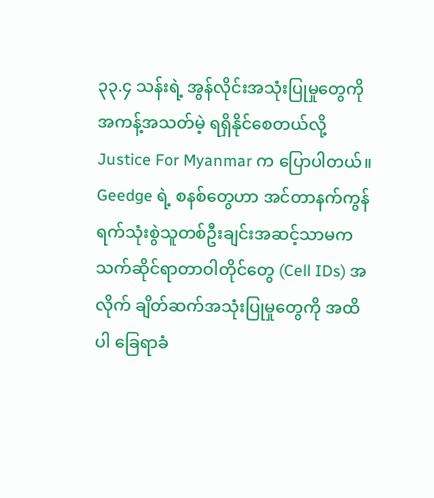၃၃.၄ သန်းရဲ့ အွန်လိုင်းအသုံးပြုမှုတွေကို အကန့်အသတ်မဲ့ ရရှိနိုင်စေတယ်လို့ Justice For Myanmar က ပြောပါတယ်။
Geedge ရဲ့ စနစ်တွေဟာ အင်တာနက်ကွန်ရက်သုံးစွဲသူတစ်ဦးချင်းအဆင့်သာမက သက်ဆိုင်ရာတာဝါတိုင်တွေ (Cell IDs) အလိုက် ချိတ်ဆက်အသုံးပြုမှုတွေကို အထိပါ ခြေရာခံ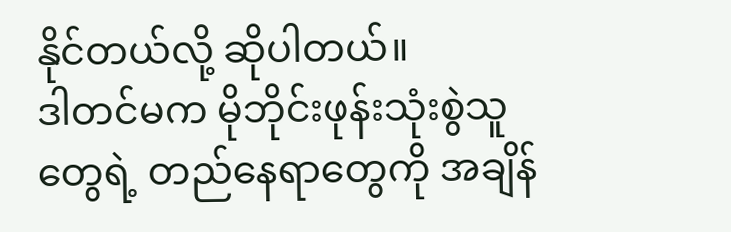နိုင်တယ်လို့ ဆိုပါတယ်။
ဒါတင်မက မိုဘိုင်းဖုန်းသုံးစွဲသူတွေရဲ့ တည်နေရာတွေကို အချိန်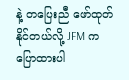နဲ့ တပြေးညီ ဖော်ထုတ်နိုင်တယ်လို့ JFM က ပြောထားပါ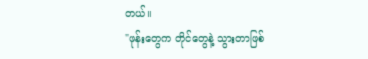တယ်။
"ဖုန်းတွေက တိုင်တွေနဲ့ သွားတာဖြစ်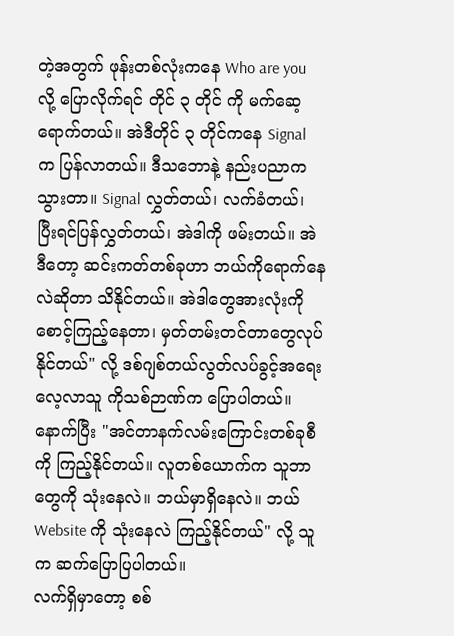တဲ့အတွက် ဖုန်းတစ်လုံးကနေ Who are you လို့ ပြောလိုက်ရင် တိုင် ၃ တိုင် ကို မက်ဆေ့ရောက်တယ်။ အဲဒီတိုင် ၃ တိုင်ကနေ Signal က ပြန်လာတယ်။ ဒီသဘောနဲ့ နည်းပညာက သွားတာ။ Signal လွှတ်တယ်၊ လက်ခံတယ်၊ ပြီးရင်ပြန်လွှတ်တယ်၊ အဲဒါကို ဖမ်းတယ်။ အဲဒီတော့ ဆင်းကတ်တစ်ခုဟာ ဘယ်ကိုရောက်နေလဲဆိုတာ သိနိုင်တယ်။ အဲဒါတွေအားလုံးကို စောင့်ကြည့်နေတာ၊ မှတ်တမ်းတင်တာတွေလုပ်နိုင်တယ်" လို့ ဒစ်ဂျစ်တယ်လွတ်လပ်ခွင့်အရေးလေ့လာသူ ကိုသစ်ဉာဏ်က ပြောပါတယ်။
နောက်ပြီး "အင်တာနက်လမ်းကြောင်းတစ်ခုစီကို ကြည့်နိုင်တယ်။ လူတစ်ယောက်က သူဘာတွေကို သုံးနေလဲ။ ဘယ်မှာရှိနေလဲ။ ဘယ် Website ကို သုံးနေလဲ ကြည့်နိုင်တယ်" လို့ သူက ဆက်ပြောပြပါတယ်။
လက်ရှိမှာတော့ စစ်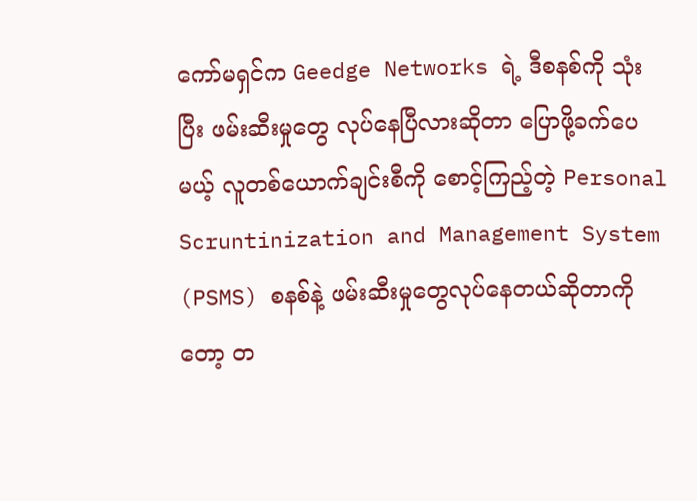ကော်မရှင်က Geedge Networks ရဲ့ ဒီစနစ်ကို သုံးပြီး ဖမ်းဆီးမှုတွေ လုပ်နေပြီလားဆိုတာ ပြောဖို့ခက်ပေမယ့် လူတစ်ယောက်ချင်းစီကို စောင့်ကြည့်တဲ့ Personal Scruntinization and Management System (PSMS) စနစ်နဲ့ ဖမ်းဆီးမှုတွေလုပ်နေတယ်ဆိုတာကိုတော့ တ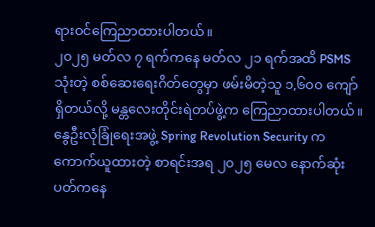ရားဝင်ကြေညာထားပါတယ်။
၂၀၂၅ မတ်လ ၇ ရက်ကနေ မတ်လ ၂၁ ရက်အထိ PSMS သုံးတဲ့ စစ်ဆေးရေးဂိတ်တွေမှာ ဖမ်းမိတဲ့သူ ၁,၆၀၀ ကျော်ရှိတယ်လို့ မန္တလေးတိုင်းရဲတပ်ဖွဲ့က ကြေညာထားပါတယ်။
နွေဦးလုံခြုံရေးအဖွဲ့ Spring Revolution Security က ကောက်ယူထားတဲ့ စာရင်းအရ ၂၀၂၅ မေလ နောက်ဆုံးပတ်ကနေ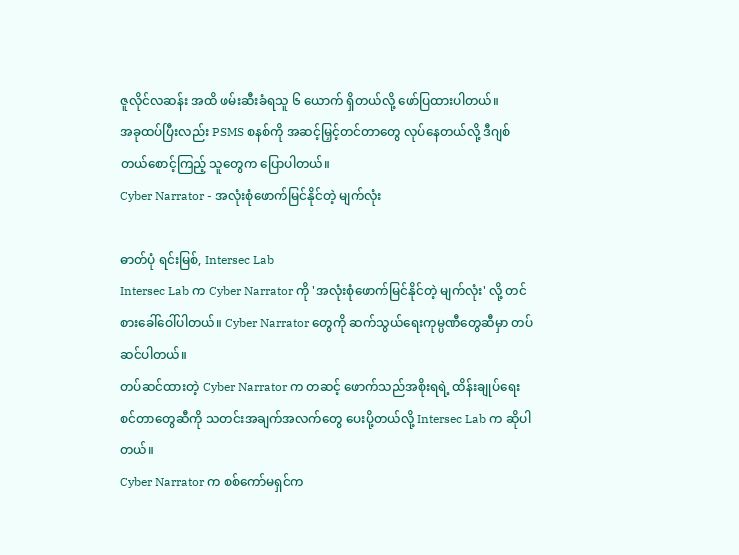ဇူလိုင်လဆန်း အထိ ဖမ်းဆီးခံရသူ ၆ ယောက် ရှိတယ်လို့ ဖော်ပြထားပါတယ်။
အခုထပ်ပြီးလည်း PSMS စနစ်ကို အဆင့်မြှင့်တင်တာတွေ လုပ်နေတယ်လို့ ဒီဂျစ်တယ်စောင့်ကြည့် သူတွေက ပြောပါတယ်။
Cyber Narrator - အလုံးစုံဖောက်မြင်နိုင်တဲ့ မျက်လုံး

ဓာတ်ပုံ ရင်းမြစ်, Intersec Lab
Intersec Lab က Cyber Narrator ကို 'အလုံးစုံဖောက်မြင်နိုင်တဲ့ မျက်လုံး' လို့ တင်စားခေါ်ဝေါ်ပါတယ်။ Cyber Narrator တွေကို ဆက်သွယ်ရေးကုမ္ပဏီတွေဆီမှာ တပ်ဆင်ပါတယ်။
တပ်ဆင်ထားတဲ့ Cyber Narrator က တဆင့် ဖောက်သည်အစိုးရရဲ့ ထိန်းချုပ်ရေး စင်တာတွေဆီကို သတင်းအချက်အလက်တွေ ပေးပို့တယ်လို့ Intersec Lab က ဆိုပါတယ်။
Cyber Narrator က စစ်ကော်မရှင်က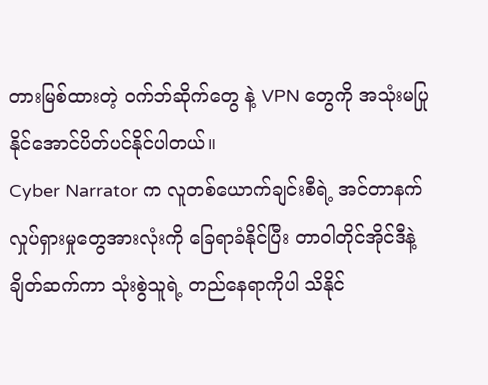တားမြစ်ထားတဲ့ ဝက်ဘ်ဆိုက်တွေ နဲ့ VPN တွေကို အသုံးမပြုနိုင်အောင်ပိတ်ပင်နိုင်ပါတယ်။
Cyber Narrator က လူတစ်ယောက်ချင်းစီရဲ့ အင်တာနက်လှုပ်ရှားမှုတွေအားလုံးကို ခြေရာခံနိုင်ပြီး တာဝါတိုင်အိုင်ဒီနဲ့ ချိတ်ဆက်ကာ သုံးစွဲသူရဲ့ တည်နေရာကိုပါ သိနိုင်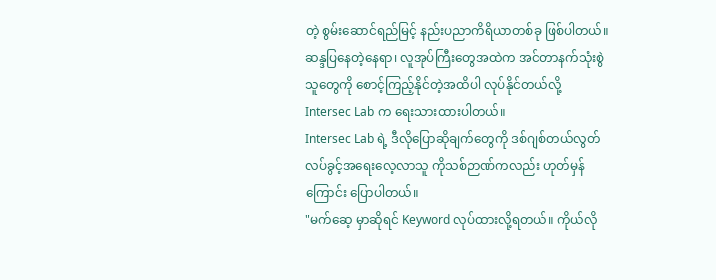တဲ့ စွမ်းဆောင်ရည်မြင့် နည်းပညာကိရိယာတစ်ခု ဖြစ်ပါတယ်။
ဆန္ဒပြနေတဲ့နေရာ၊ လူအုပ်ကြီးတွေအထဲက အင်တာနက်သုံးစွဲသူတွေကို စောင့်ကြည့်နိုင်တဲ့အထိပါ လုပ်နိုင်တယ်လို့ Intersec Lab က ရေးသားထားပါတယ်။
Intersec Lab ရဲ့ ဒီလိုပြောဆိုချက်တွေကို ဒစ်ဂျစ်တယ်လွတ်လပ်ခွင့်အရေးလေ့လာသူ ကိုသစ်ဉာဏ်ကလည်း ဟုတ်မှန်ကြောင်း ပြောပါတယ်။
"မက်ဆေ့ မှာဆိုရင် Keyword လုပ်ထားလို့ရတယ်။ ကိုယ်လို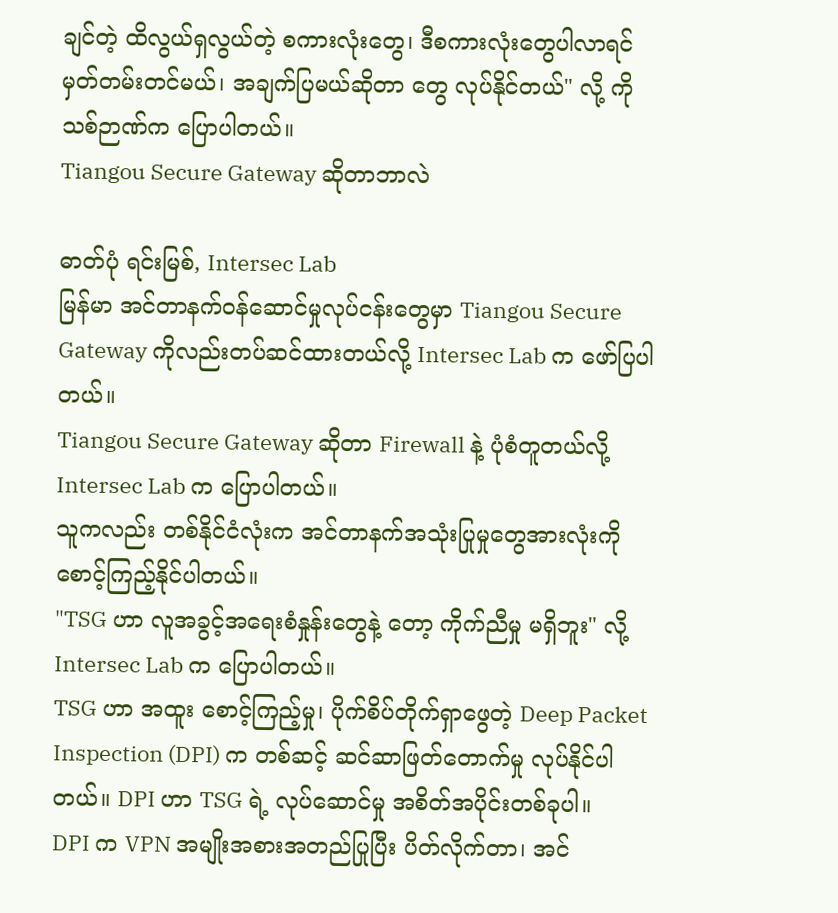ချင်တဲ့ ထိလွယ်ရှလွယ်တဲ့ စကားလုံးတွေ၊ ဒီစကားလုံးတွေပါလာရင် မှတ်တမ်းတင်မယ်၊ အချက်ပြမယ်ဆိုတာ တွေ လုပ်နိုင်တယ်" လို့ ကိုသစ်ဉာဏ်က ပြောပါတယ်။
Tiangou Secure Gateway ဆိုတာဘာလဲ

ဓာတ်ပုံ ရင်းမြစ်, Intersec Lab
မြန်မာ အင်တာနက်ဝန်ဆောင်မှုလုပ်ငန်းတွေမှာ Tiangou Secure Gateway ကိုလည်းတပ်ဆင်ထားတယ်လို့ Intersec Lab က ဖော်ပြပါတယ်။
Tiangou Secure Gateway ဆိုတာ Firewall နဲ့ ပုံစံတူတယ်လို့ Intersec Lab က ပြောပါတယ်။
သူကလည်း တစ်နိုင်ငံလုံးက အင်တာနက်အသုံးပြုမှုတွေအားလုံးကို စောင့်ကြည့်နိုင်ပါတယ်။
"TSG ဟာ လူအခွင့်အရေးစံနှုန်းတွေနဲ့ တော့ ကိုက်ညီမှု မရှိဘူး" လို့ Intersec Lab က ပြောပါတယ်။
TSG ဟာ အထူး စောင့်ကြည့်မှု၊ ပိုက်စိပ်တိုက်ရှာဖွေတဲ့ Deep Packet Inspection (DPI) က တစ်ဆင့် ဆင်ဆာဖြတ်တောက်မှု လုပ်နိုင်ပါတယ်။ DPI ဟာ TSG ရဲ့ လုပ်ဆောင်မှု အစိတ်အပိုင်းတစ်ခုပါ။
DPI က VPN အမျိုးအစားအတည်ပြုပြီး ပိတ်လိုက်တာ၊ အင်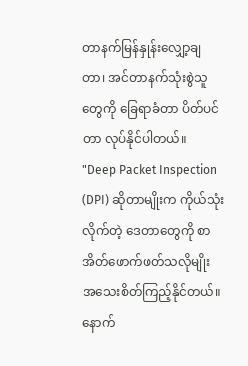တာနက်မြန်နှုန်းလျှော့ချတာ၊ အင်တာနက်သုံးစွဲသူတွေကို ခြေရာခံတာ ပိတ်ပင်တာ လုပ်နိုင်ပါတယ်။
"Deep Packet Inspection (DPI) ဆိုတာမျိုးက ကိုယ်သုံးလိုက်တဲ့ ဒေတာတွေကို စာအိတ်ဖောက်ဖတ်သလိုမျိုး အသေးစိတ်ကြည့်နိုင်တယ်။ နောက်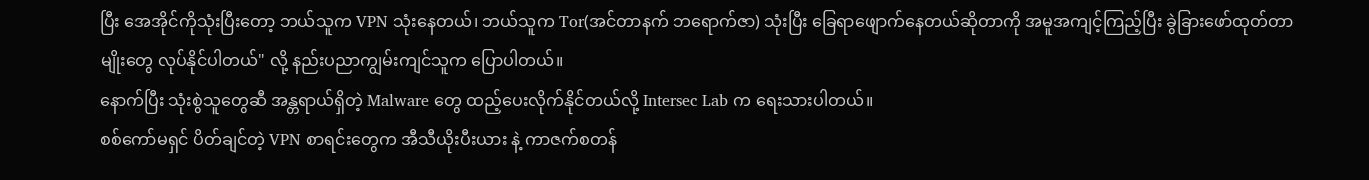ပြီး အေအိုင်ကိုသုံးပြီးတော့ ဘယ်သူက VPN သုံးနေတယ်၊ ဘယ်သူက Tor(အင်တာနက် ဘရောက်ဇာ) သုံးပြီး ခြေရာဖျောက်နေတယ်ဆိုတာကို အမူအကျင့်ကြည့်ပြီး ခွဲခြားဖော်ထုတ်တာမျိုးတွေ လုပ်နိုင်ပါတယ်" လို့ နည်းပညာကျွမ်းကျင်သူက ပြောပါတယ်။
နောက်ပြီး သုံးစွဲသူတွေဆီ အန္တရာယ်ရှိတဲ့ Malware တွေ ထည့်ပေးလိုက်နိုင်တယ်လို့ Intersec Lab က ရေးသားပါတယ်။
စစ်ကော်မရှင် ပိတ်ချင်တဲ့ VPN စာရင်းတွေက အီသီယိုးပီးယား နဲ့ ကာဇက်စတန်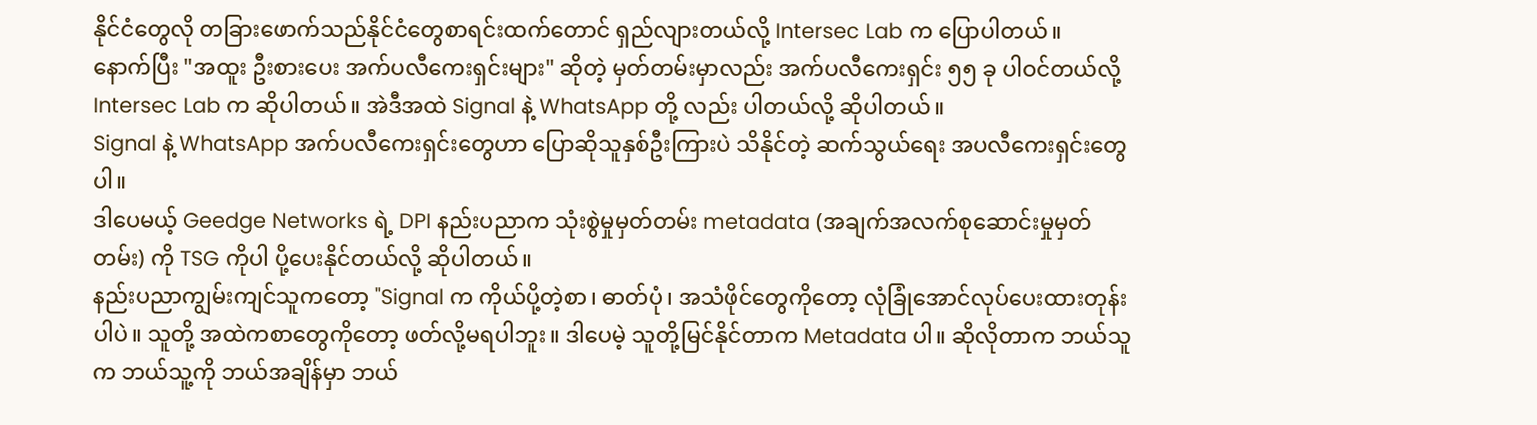နိုင်ငံတွေလို တခြားဖောက်သည်နိုင်ငံတွေစာရင်းထက်တောင် ရှည်လျားတယ်လို့ Intersec Lab က ပြောပါတယ်။
နောက်ပြီး "အထူး ဦးစားပေး အက်ပလီကေးရှင်းများ" ဆိုတဲ့ မှတ်တမ်းမှာလည်း အက်ပလီကေးရှင်း ၅၅ ခု ပါဝင်တယ်လို့ Intersec Lab က ဆိုပါတယ်။ အဲဒီအထဲ Signal နဲ့ WhatsApp တို့ လည်း ပါတယ်လို့ ဆိုပါတယ်။
Signal နဲ့ WhatsApp အက်ပလီကေးရှင်းတွေဟာ ပြောဆိုသူနှစ်ဦးကြားပဲ သိနိုင်တဲ့ ဆက်သွယ်ရေး အပလီကေးရှင်းတွေပါ။
ဒါပေမယ့် Geedge Networks ရဲ့ DPI နည်းပညာက သုံးစွဲမှုမှတ်တမ်း metadata (အချက်အလက်စုဆောင်းမှုမှတ်တမ်း) ကို TSG ကိုပါ ပို့ပေးနိုင်တယ်လို့ ဆိုပါတယ်။
နည်းပညာကျွမ်းကျင်သူကတော့ "Signal က ကိုယ်ပို့တဲ့စာ၊ ဓာတ်ပုံ၊ အသံဖိုင်တွေကိုတော့ လုံခြုံအောင်လုပ်ပေးထားတုန်းပါပဲ။ သူတို့ အထဲကစာတွေကိုတော့ ဖတ်လို့မရပါဘူး။ ဒါပေမဲ့ သူတို့မြင်နိုင်တာက Metadata ပါ။ ဆိုလိုတာက ဘယ်သူက ဘယ်သူ့ကို ဘယ်အချိန်မှာ ဘယ်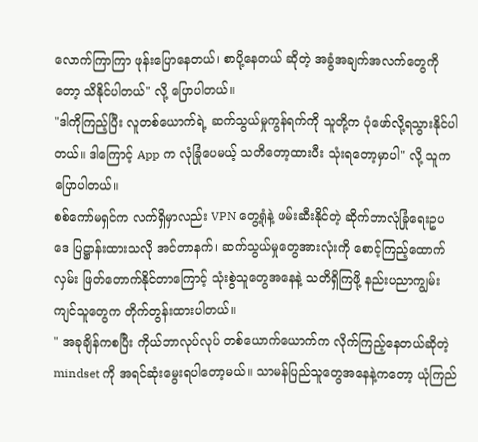လောက်ကြာကြာ ဖုန်းပြောနေတယ်၊ စာပို့နေတယ် ဆိုတဲ့ အခွံအချက်အလက်တွေကိုတော့ သိနိုင်ပါတယ်" လို့ ပြောပါတယ်။
"ဒါကိုကြည့်ပြီး လူတစ်ယောက်ရဲ့ ဆက်သွယ်မှုကွန်ရက်ကို သူတို့က ပုံဖော်လို့ရသွားနိုင်ပါတယ်။ ဒါကြောင့် App က လုံခြုံပေမယ့် သတိတော့ထားပီး သုံးရတော့မှာပါ" လို့ သူက ပြောပါတယ်။
စစ်ကော်မရှင်က လက်ရှိမှာလည်း VPN တွေ့ရုံနဲ့ ဖမ်းဆီးနိုင်တဲ့ ဆိုက်ဘာလုံခြုံရေးဥပဒေ ပြဋ္ဌာန်းထားသလို အင်တာနက်၊ ဆက်သွယ်မှုတွေအားလုံးကို စောင့်ကြည့်ထောက်လှမ်း ဖြတ်တောက်နိုင်တာကြောင့် သုံးစွဲသူတွေအနေနဲ့ သတိရှိကြဖို့ နည်းပညာကျွမ်းကျင်သူတွေက တိုက်တွန်းထားပါတယ်။
" အခုချိန်ကစပြီး ကိုယ်ဘာလုပ်လုပ် တစ်ယောက်ယောက်က လိုက်ကြည့်နေတယ်ဆိုတဲ့ mindset ကို အရင်ဆုံးမွေးရပါတော့မယ်။ သာမန်ပြည်သူတွေအနေနဲ့ကတော့ ယုံကြည်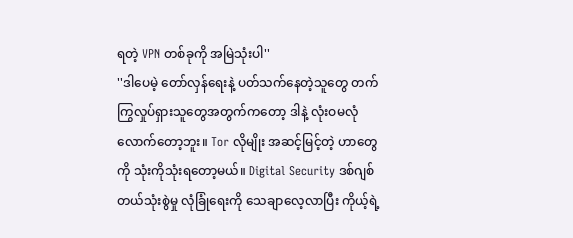ရတဲ့ VPN တစ်ခုကို အမြဲသုံးပါ''
''ဒါပေမဲ့ တော်လှန်ရေးနဲ့ ပတ်သက်နေတဲ့သူတွေ တက်ကြွလှုပ်ရှားသူတွေအတွက်ကတော့ ဒါနဲ့ လုံးဝမလုံလောက်တော့ဘူး။ Tor လိုမျိုး အဆင့်မြင့်တဲ့ ဟာတွေကို သုံးကိုသုံးရတော့မယ်။ Digital Security ဒစ်ဂျစ်တယ်သုံးစွဲမှု လုံခြုံရေးကို သေချာလေ့လာပြီး ကိုယ့်ရဲ့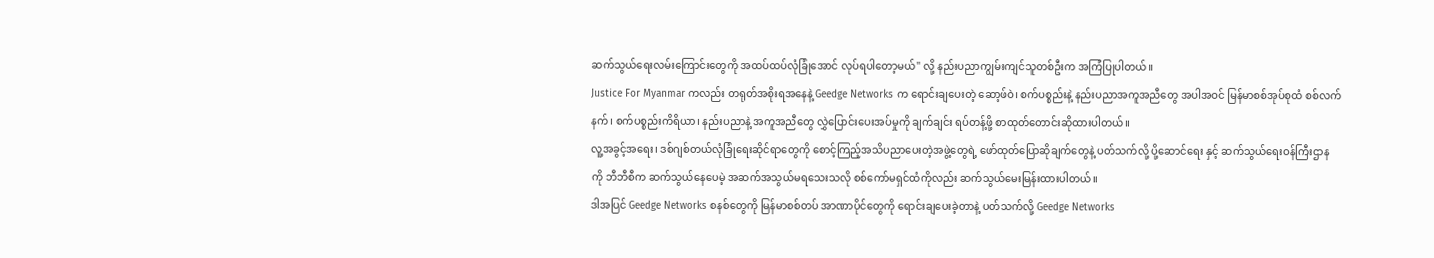ဆက်သွယ်ရေးလမ်းကြောင်းတွေကို အထပ်ထပ်လုံခြုံအောင် လုပ်ရပါတော့မယ်" လို့ နည်းပညာကျွမ်းကျင်သူတစ်ဦးက အကြံပြုပါတယ်။
Justice For Myanmar ကလည်း တရုတ်အစိုးရအနေနဲ့ Geedge Networks က ရောင်းချပေးတဲ့ ဆော့ဖ်ဝဲ၊ စက်ပစ္စည်းနဲ့ နည်းပညာအကူအညီတွေ အပါအဝင် မြန်မာစစ်အုပ်စုထံ စစ်လက်နက်၊ စက်ပစ္စည်းကိရိယာ၊ နည်းပညာနဲ့ အကူအညီတွေ လွှဲပြောင်းပေးအပ်မှုကို ချက်ချင်း ရပ်တန့်ဖို့ စာထုတ်တောင်းဆိုထားပါတယ်။
လူ့အခွင့်အရေး၊ ဒစ်ဂျစ်တယ်လုံခြုံရေးဆိုင်ရာတွေကို စောင့်ကြည့်အသိပညာပေးတဲ့အဖွဲ့တွေရဲ့ ဖော်ထုတ်ပြောဆိုချက်တွေနဲ့ ပတ်သက်လို့ ပို့ဆောင်ရေး နှင့် ဆက်သွယ်ရေးဝန်ကြီးဌာန ကို ဘီဘီစီက ဆက်သွယ်နေပေမဲ့ အဆက်အသွယ်မရသေးသလို စစ်ကော်မရှင်ထံကိုလည်း ဆက်သွယ်မေးမြန်းထားပါတယ်။
ဒါအပြင် Geedge Networks စနစ်တွေကို မြန်မာစစ်တပ် အာဏာပိုင်တွေကို ရောင်းချပေးခဲ့တာနဲ့ ပတ်သက်လို့ Geedge Networks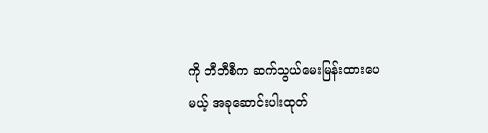ကို ဘီဘီစီက ဆက်သွယ်မေးမြန်းထားပေမယ့် အခုဆောင်းပါးထုတ်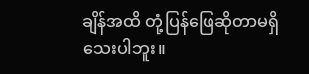ချိန်အထိ တုံ့ပြန်ဖြေဆိုတာမရှိသေးပါဘူး။